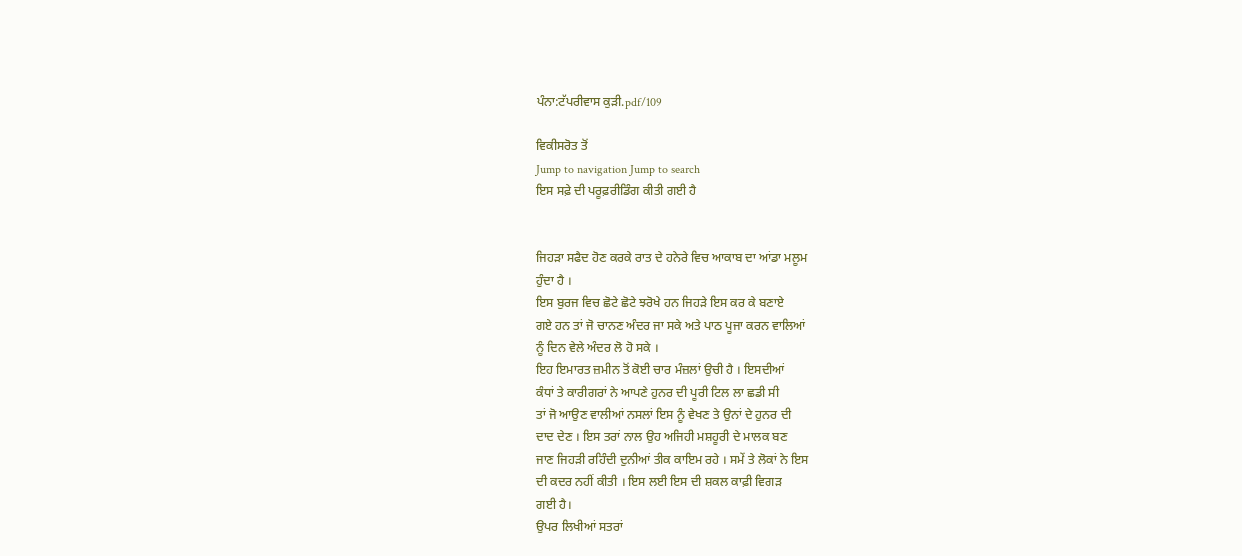ਪੰਨਾ:ਟੱਪਰੀਵਾਸ ਕੁੜੀ.pdf/109

ਵਿਕੀਸਰੋਤ ਤੋਂ
Jump to navigation Jump to search
ਇਸ ਸਫ਼ੇ ਦੀ ਪਰੂਫ਼ਰੀਡਿੰਗ ਕੀਤੀ ਗਈ ਹੈ


ਜਿਹੜਾ ਸਫੈਦ ਹੋਣ ਕਰਕੇ ਰਾਤ ਦੇ ਹਨੇਰੇ ਵਿਚ ਆਕਾਬ ਦਾ ਆਂਡਾ ਮਲੂਮ
ਹੁੰਦਾ ਹੈ ।
ਇਸ ਬੁਰਜ ਵਿਚ ਛੋਟੇ ਛੋਟੇ ਝਰੋਖੇ ਹਨ ਜਿਹੜੇ ਇਸ ਕਰ ਕੇ ਬਣਾਏ
ਗਏ ਹਨ ਤਾਂ ਜੋ ਚਾਨਣ ਅੰਦਰ ਜਾ ਸਕੇ ਅਤੇ ਪਾਠ ਪੂਜਾ ਕਰਨ ਵਾਲਿਆਂ
ਨੂੰ ਦਿਨ ਵੇਲੇ ਅੰਦਰ ਲੋ ਹੋ ਸਕੇ ।
ਇਹ ਇਮਾਰਤ ਜ਼ਮੀਨ ਤੋਂ ਕੋਈ ਚਾਰ ਮੰਜ਼ਲਾਂ ਉਚੀ ਹੈ । ਇਸਦੀਆਂ
ਕੰਧਾਂ ਤੇ ਕਾਰੀਗਰਾਂ ਨੇ ਆਪਣੇ ਹੁਨਰ ਦੀ ਪੂਰੀ ਟਿਲ ਲਾ ਛਡੀ ਸੀ
ਤਾਂ ਜੋ ਆਉਣ ਵਾਲੀਆਂ ਨਸਲਾਂ ਇਸ ਨੂੰ ਵੇਖਣ ਤੇ ਉਨਾਂ ਦੇ ਹੁਨਰ ਦੀ
ਦਾਦ ਦੇਣ । ਇਸ ਤਰਾਂ ਨਾਲ ਉਹ ਅਜਿਹੀ ਮਸ਼ਹੂਰੀ ਦੇ ਮਾਲਕ ਬਣ
ਜਾਣ ਜਿਹੜੀ ਰਹਿੰਦੀ ਦੁਨੀਆਂ ਤੀਕ ਕਾਇਮ ਰਹੇ । ਸਮੇਂ ਤੇ ਲੋਕਾਂ ਨੇ ਇਸ
ਦੀ ਕਦਰ ਨਹੀਂ ਕੀਤੀ । ਇਸ ਲਈ ਇਸ ਦੀ ਸ਼ਕਲ ਕਾਫ਼ੀ ਵਿਗੜ
ਗਈ ਹੈ।
ਉਪਰ ਲਿਖੀਆਂ ਸਤਰਾਂ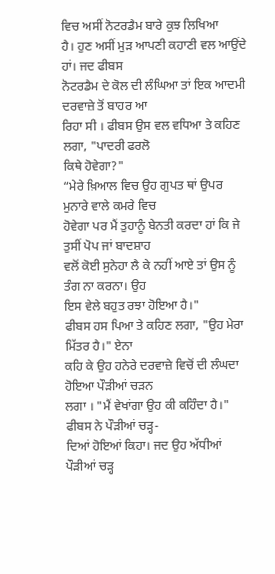ਵਿਚ ਅਸੀਂ ਨੋਟਰਡੈਮ ਬਾਰੇ ਕੁਝ ਲਿਖਿਆ
ਹੈ। ਹੁਣ ਅਸੀਂ ਮੁੜ ਆਪਣੀ ਕਹਾਣੀ ਵਲ ਆਉਂਦੇ ਹਾਂ। ਜਦ ਫੀਬਸ
ਨੋਟਰਡੈਮ ਦੇ ਕੋਲ ਦੀ ਲੰਘਿਆ ਤਾਂ ਇਕ ਆਦਮੀ ਦਰਵਾਜ਼ੇ ਤੋਂ ਬਾਹਰ ਆ
ਰਿਹਾ ਸੀ । ਫੀਬਸ ਉਸ ਵਲ ਵਧਿਆ ਤੇ ਕਹਿਣ ਲਗਾ, "ਪਾਦਰੀ ਫਰਲੋ
ਕਿਥੇ ਹੋਵੇਗਾ?"
“ਮੇਰੇ ਖ਼ਿਆਲ ਵਿਚ ਉਹ ਗੁਪਤ ਥਾਂ ਉਪਰ ਮੁਨਾਰੇ ਵਾਲੇ ਕਮਰੇ ਵਿਚ
ਹੋਵੇਗਾ ਪਰ ਮੈਂ ਤੁਹਾਨੂੰ ਬੇਨਤੀ ਕਰਦਾ ਹਾਂ ਕਿ ਜੇ ਤੁਸੀਂ ਪੋਪ ਜਾਂ ਬਾਦਸ਼ਾਹ
ਵਲੋਂ ਕੋਈ ਸੁਨੇਹਾ ਲੈ ਕੇ ਨਹੀਂ ਆਏ ਤਾਂ ਉਸ ਨੂੰ ਤੰਗ ਨਾ ਕਰਨਾ। ਉਹ
ਇਸ ਵੇਲੇ ਬਹੁਤ ਰਝਾ ਹੋਇਆ ਹੈ।"
ਫੀਬਸ ਹਸ ਪਿਆ ਤੇ ਕਹਿਣ ਲਗਾ, "ਉਹ ਮੇਰਾ ਮਿੱਤਰ ਹੈ।" ਏਨਾ
ਕਹਿ ਕੇ ਉਹ ਹਨੇਰੇ ਦਰਵਾਜ਼ੇ ਵਿਚੋਂ ਦੀ ਲੰਘਦਾ ਹੋਇਆ ਪੌੜੀਆਂ ਚੜਨ
ਲਗਾ । "ਮੈਂ ਵੇਖਾਂਗਾ ਉਹ ਕੀ ਕਹਿੰਦਾ ਹੈ।" ਫੀਬਸ ਨੇ ਪੌੜੀਆਂ ਚੜ੍ਹ-
ਦਿਆਂ ਹੋਇਆਂ ਕਿਹਾ। ਜਦ ਉਹ ਅੱਧੀਆਂ ਪੌੜੀਆਂ ਚੜ੍ਹ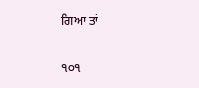ਗਿਆ ਤਾਂ

੧੦੧